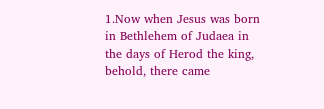1.Now when Jesus was born in Bethlehem of Judaea in the days of Herod the king, behold, there came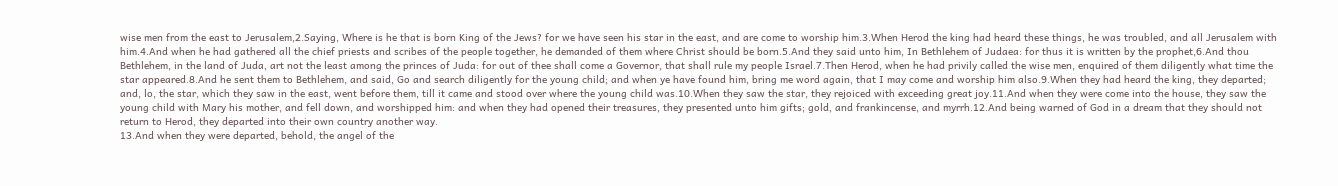wise men from the east to Jerusalem,2.Saying, Where is he that is born King of the Jews? for we have seen his star in the east, and are come to worship him.3.When Herod the king had heard these things, he was troubled, and all Jerusalem with him.4.And when he had gathered all the chief priests and scribes of the people together, he demanded of them where Christ should be born.5.And they said unto him, In Bethlehem of Judaea: for thus it is written by the prophet,6.And thou Bethlehem, in the land of Juda, art not the least among the princes of Juda: for out of thee shall come a Governor, that shall rule my people Israel.7.Then Herod, when he had privily called the wise men, enquired of them diligently what time the star appeared.8.And he sent them to Bethlehem, and said, Go and search diligently for the young child; and when ye have found him, bring me word again, that I may come and worship him also.9.When they had heard the king, they departed; and, lo, the star, which they saw in the east, went before them, till it came and stood over where the young child was.10.When they saw the star, they rejoiced with exceeding great joy.11.And when they were come into the house, they saw the young child with Mary his mother, and fell down, and worshipped him: and when they had opened their treasures, they presented unto him gifts; gold, and frankincense, and myrrh.12.And being warned of God in a dream that they should not return to Herod, they departed into their own country another way.
13.And when they were departed, behold, the angel of the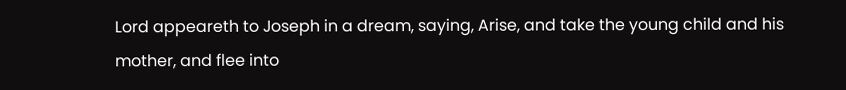Lord appeareth to Joseph in a dream, saying, Arise, and take the young child and his mother, and flee into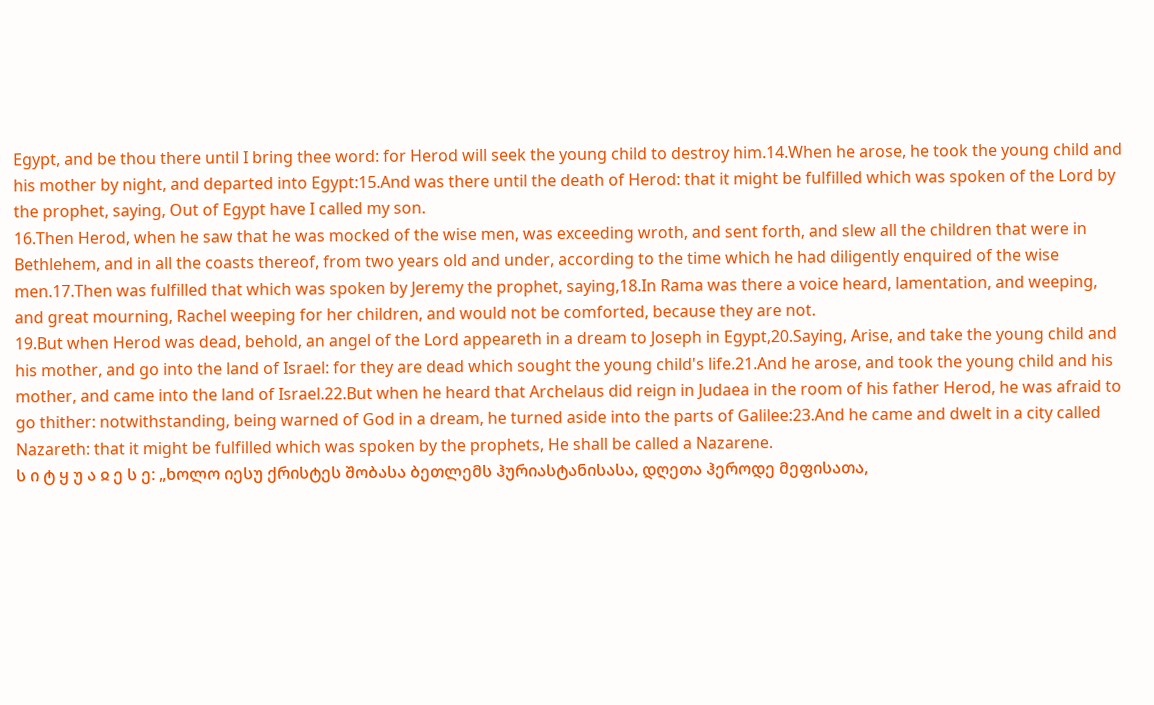Egypt, and be thou there until I bring thee word: for Herod will seek the young child to destroy him.14.When he arose, he took the young child and his mother by night, and departed into Egypt:15.And was there until the death of Herod: that it might be fulfilled which was spoken of the Lord by the prophet, saying, Out of Egypt have I called my son.
16.Then Herod, when he saw that he was mocked of the wise men, was exceeding wroth, and sent forth, and slew all the children that were in Bethlehem, and in all the coasts thereof, from two years old and under, according to the time which he had diligently enquired of the wise men.17.Then was fulfilled that which was spoken by Jeremy the prophet, saying,18.In Rama was there a voice heard, lamentation, and weeping, and great mourning, Rachel weeping for her children, and would not be comforted, because they are not.
19.But when Herod was dead, behold, an angel of the Lord appeareth in a dream to Joseph in Egypt,20.Saying, Arise, and take the young child and his mother, and go into the land of Israel: for they are dead which sought the young child's life.21.And he arose, and took the young child and his mother, and came into the land of Israel.22.But when he heard that Archelaus did reign in Judaea in the room of his father Herod, he was afraid to go thither: notwithstanding, being warned of God in a dream, he turned aside into the parts of Galilee:23.And he came and dwelt in a city called Nazareth: that it might be fulfilled which was spoken by the prophets, He shall be called a Nazarene.
ს ი ტ ყ უ ა ჲ ე ს ე: „ხოლო იესუ ქრისტეს შობასა ბეთლემს ჰურიასტანისასა, დღეთა ჰეროდე მეფისათა,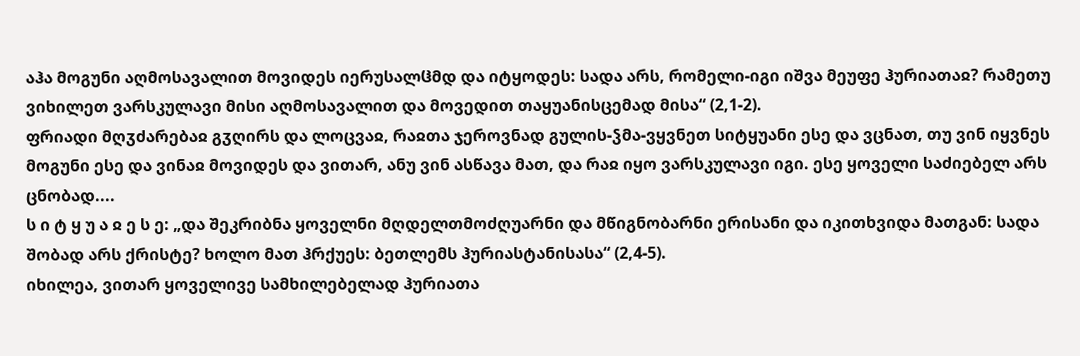აჰა მოგუნი აღმოსავალით მოვიდეს იერუსალჱმდ და იტყოდეს: სადა არს, რომელი-იგი იშვა მეუფე ჰურიათაჲ? რამეთუ ვიხილეთ ვარსკულავი მისი აღმოსავალით და მოვედით თაყუანისცემად მისა“ (2,1-2).
ფრიადი მღჳძარებაჲ გჳღირს და ლოცვაჲ, რაჲთა ჯეროვნად გულის-ჴმა-ვყვნეთ სიტყუანი ესე და ვცნათ, თუ ვინ იყვნეს მოგუნი ესე და ვინაჲ მოვიდეს და ვითარ, ანუ ვინ ასწავა მათ, და რაჲ იყო ვარსკულავი იგი. ესე ყოველი საძიებელ არს ცნობად....
ს ი ტ ყ უ ა ჲ ე ს ე: „და შეკრიბნა ყოველნი მღდელთმოძღუარნი და მწიგნობარნი ერისანი და იკითხვიდა მათგან: სადა შობად არს ქრისტე? ხოლო მათ ჰრქუეს: ბეთლემს ჰურიასტანისასა“ (2,4-5).
იხილეა, ვითარ ყოველივე სამხილებელად ჰურიათა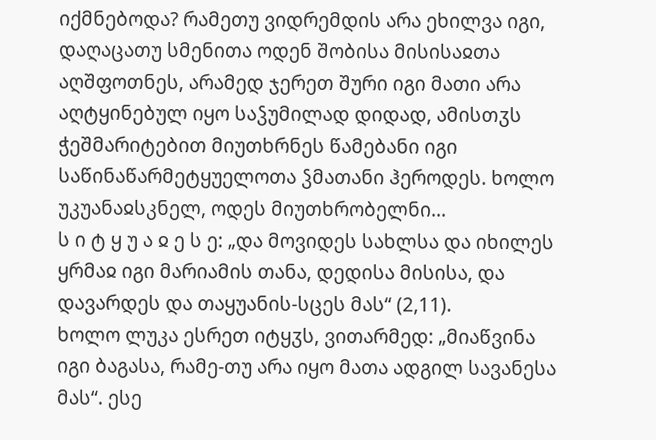იქმნებოდა? რამეთუ ვიდრემდის არა ეხილვა იგი, დაღაცათუ სმენითა ოდენ შობისა მისისაჲთა აღშფოთნეს, არამედ ჯერეთ შური იგი მათი არა აღტყინებულ იყო საჴუმილად დიდად, ამისთჳს ჭეშმარიტებით მიუთხრნეს წამებანი იგი საწინაწარმეტყუელოთა ჴმათანი ჰეროდეს. ხოლო უკუანაჲსკნელ, ოდეს მიუთხრობელნი...
ს ი ტ ყ უ ა ჲ ე ს ე: „და მოვიდეს სახლსა და იხილეს ყრმაჲ იგი მარიამის თანა, დედისა მისისა, და დავარდეს და თაყუანის-სცეს მას“ (2,11).
ხოლო ლუკა ესრეთ იტყჳს, ვითარმედ: „მიაწვინა იგი ბაგასა, რამე-თუ არა იყო მათა ადგილ სავანესა მას“. ესე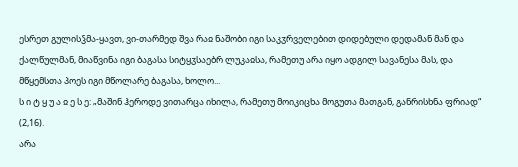ესრეთ გულისჴმა-ყავთ, ვი-თარმედ შვა რაჲ ნაშობი იგი საკჳრველებით დიდებული დედამან მან და ქალწულმან, მიაწვინა იგი ბაგასა სიტყჳსაებრ ლუკაჲსა, რამეთუ არა იყო ადგილ სავანესა მას, და მწყემსთა პოეს იგი მწოლარე ბაგასა, ხოლო...
ს ი ტ ყ უ ა ჲ ე ს ე: „მაშინ ჰეროდე ვითარცა იხილა, რამეთუ მოიკიცხა მოგუთა მათგან, განრისხნა ფრიად“ (2,16).
არა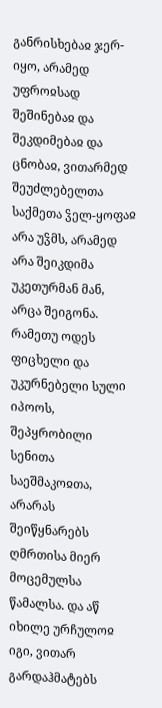განრისხებაჲ ჯერ-იყო, არამედ უფროჲსად შეშინებაჲ და შეკდიმებაჲ და ცნობაჲ, ვითარმედ შეუძლებელთა საქმეთა ჴელ-ყოფაჲ არა უჴმს, არამედ არა შეიკდიმა უკეთურმან მან, არცა შეიგონა. რამეთუ ოდეს ფიცხელი და უკურნებელი სული იპოოს, შეპყრობილი სენითა საეშმაკოჲთა, არარას შეიწყნარებს ღმრთისა მიერ მოცემულსა წამალსა. და აწ იხილე ურჩულოჲ იგი, ვითარ გარდაჰმატებს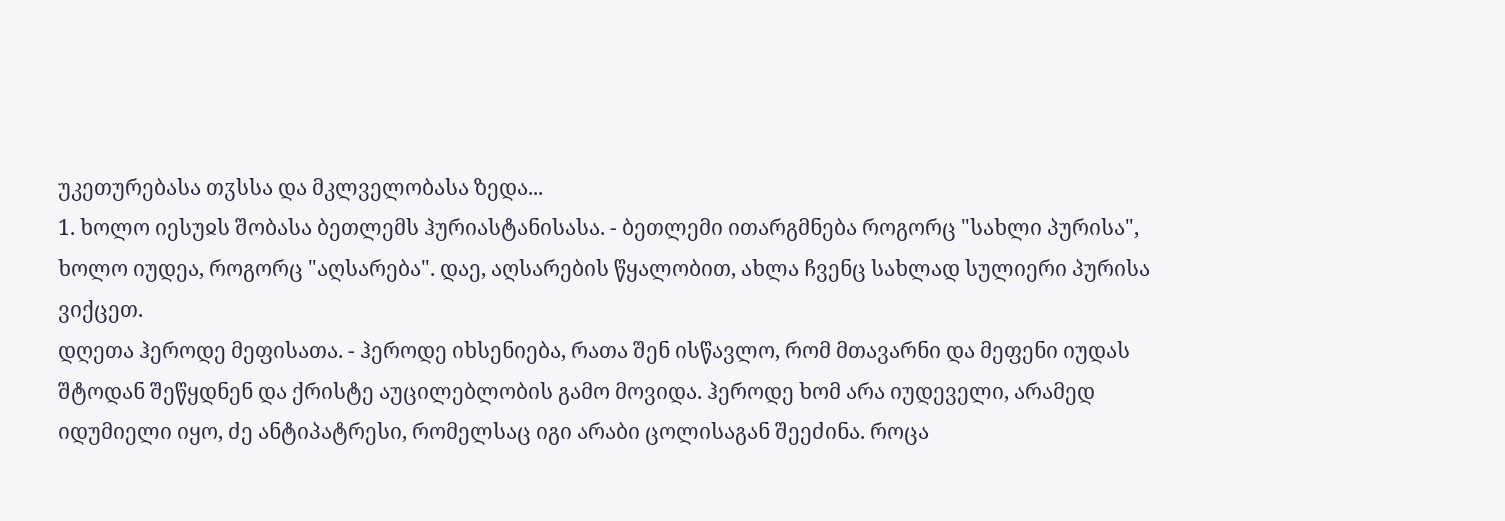უკეთურებასა თჳსსა და მკლველობასა ზედა...
1. ხოლო იესუჲს შობასა ბეთლემს ჰურიასტანისასა. - ბეთლემი ითარგმნება როგორც "სახლი პურისა", ხოლო იუდეა, როგორც "აღსარება". დაე, აღსარების წყალობით, ახლა ჩვენც სახლად სულიერი პურისა ვიქცეთ.
დღეთა ჰეროდე მეფისათა. - ჰეროდე იხსენიება, რათა შენ ისწავლო, რომ მთავარნი და მეფენი იუდას შტოდან შეწყდნენ და ქრისტე აუცილებლობის გამო მოვიდა. ჰეროდე ხომ არა იუდეველი, არამედ იდუმიელი იყო, ძე ანტიპატრესი, რომელსაც იგი არაბი ცოლისაგან შეეძინა. როცა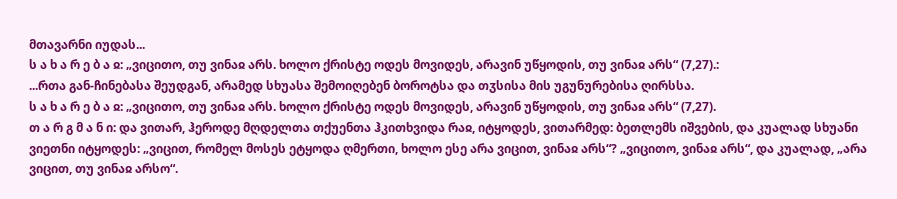მთავარნი იუდას...
ს ა ხ ა რ ე ბ ა ჲ: „ვიცითო, თუ ვინაჲ არს. ხოლო ქრისტე ოდეს მოვიდეს, არავინ უწყოდის, თუ ვინაჲ არს“ (7,27).:
...რთა გან-ჩინებასა შეუდგან, არამედ სხუასა შემოიღებენ ბოროტსა და თჳსისა მის უგუნურებისა ღირსსა.
ს ა ხ ა რ ე ბ ა ჲ: „ვიცითო, თუ ვინაჲ არს. ხოლო ქრისტე ოდეს მოვიდეს, არავინ უწყოდის, თუ ვინაჲ არს“ (7,27).
თ ა რ გ მ ა ნ ი: და ვითარ, ჰეროდე მღდელთა თქუენთა ჰკითხვიდა რაჲ, იტყოდეს, ვითარმედ: ბეთლემს იშვების, და კუალად სხუანი ვიეთნი იტყოდეს: „ვიცით, რომელ მოსეს ეტყოდა ღმერთი, ხოლო ესე არა ვიცით, ვინაჲ არს“? „ვიცითო, ვინაჲ არს“, და კუალად, „არა ვიცით, თუ ვინაჲ არსო“.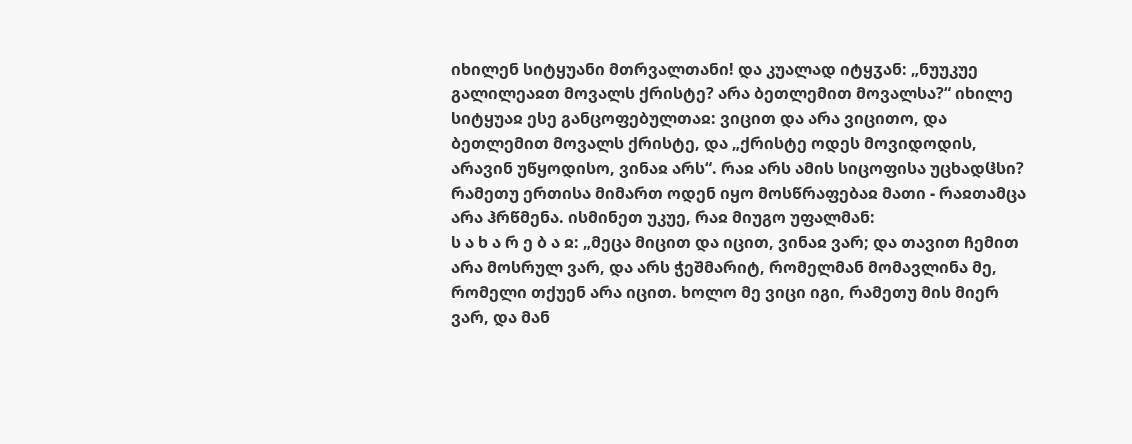იხილენ სიტყუანი მთრვალთანი! და კუალად იტყჳან: „ნუუკუე გალილეაჲთ მოვალს ქრისტე? არა ბეთლემით მოვალსა?“ იხილე სიტყუაჲ ესე განცოფებულთაჲ: ვიცით და არა ვიცითო, და ბეთლემით მოვალს ქრისტე, და „ქრისტე ოდეს მოვიდოდის, არავინ უწყოდისო, ვინაჲ არს“. რაჲ არს ამის სიცოფისა უცხადჱსი? რამეთუ ერთისა მიმართ ოდენ იყო მოსწრაფებაჲ მათი - რაჲთამცა არა ჰრწმენა. ისმინეთ უკუე, რაჲ მიუგო უფალმან:
ს ა ხ ა რ ე ბ ა ჲ: „მეცა მიცით და იცით, ვინაჲ ვარ; და თავით ჩემით არა მოსრულ ვარ, და არს ჭეშმარიტ, რომელმან მომავლინა მე, რომელი თქუენ არა იცით. ხოლო მე ვიცი იგი, რამეთუ მის მიერ ვარ, და მან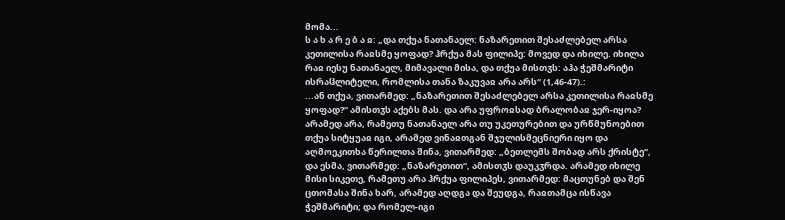მომა...
ს ა ხ ა რ ე ბ ა ჲ: „და თქუა ნათანაელ: ნაზარეთით შესაძლებელ არსა კეთილისა რაჲსმე ყოფად? ჰრქუა მას ფილიპე: მოვედ და იხილე. იხილა რაჲ იესუ ნათანაელ, მიმავალი მისა, და თქუა მისთჳს: აჰა ჭეშმარიტი ისრაჱლიტელი, რომლისა თანა ზაკუვაჲ არა არს“ (1,46-47).:
...ან თქუა, ვითარმედ: „ნაზარეთით შესაძლებელ არსა კეთილისა რაჲსმე ყოფად?“ ამისთჳს აქებს მას. და არა უფროჲსად ბრალობაჲ ჯერ-იყოა? არამედ არა, რამეთუ ნათანაელ არა თუ უკეთურებით და ურწმუნოებით თქუა სიტყუაჲ იგი, არამედ ვინაჲთგან შჯულისმეცნიერი იყო და აღმოეკითხა წერილთა შინა, ვითარმედ: „ბეთლემს შობად არს ქრისტე“, და ესმა, ვითარმედ: „ნაზარეთით“, ამისთჳს დაუკჳრდა. არამედ იხილე მისი სიკეთე, რამეთუ არა ჰრქუა ფილიპეს, ვითარმედ: მაცთუნებ და შენ ცთომასა შინა ხარ, არამედ აღდგა და შეუდგა, რაჲთამცა ისწავა ჭეშმარიტი; და რომელ-იგი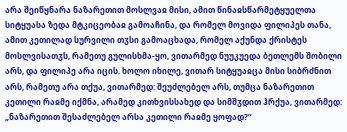არა შეიწყნარა ნაზარეთით მოსლვაჲ მისი, ამით წინაჲსწარმეტყუელთა სიტყუასა ზედა მტკიცეობაჲ გამოაჩინა, და რომელ მოვიდა ფილიპეს თანა, ამით კეთილად სურვილი თჳსი გამოაცხადა, რომელ აქუნდა ქრისტეს მოსლვისათჳს, რამეთუ გულისხმა-ყო, ვითარმედ ნუუკუედა ბეთლემს შობილი არს, და ფილიპე არა იცის. ხოლო იხილე, ვითარ სიტყუაჲცა მისი სიბრძნით არს, რამეთუ არა თქუა, ვითარმედ: შეუძლებელ არს, თუმცა ნაზარეთით კეთილი რაჲმე იქმნა, არამედ კითხვისსახედ და სიმშჳდით ჰრქუა, ვითარმედ: „ნაზარეთით შესაძლებელ არსა კეთილი რაჲმე ყოფად?“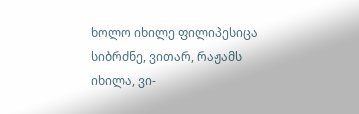ხოლო იხილე ფილიპესიცა სიბრძნე, ვითარ, რაჟამს იხილა, ვი-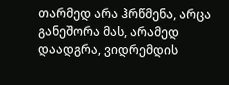თარმედ არა ჰრწმენა, არცა განეშორა მას, არამედ დაადგრა, ვიდრემდის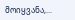მოიყვანა,...